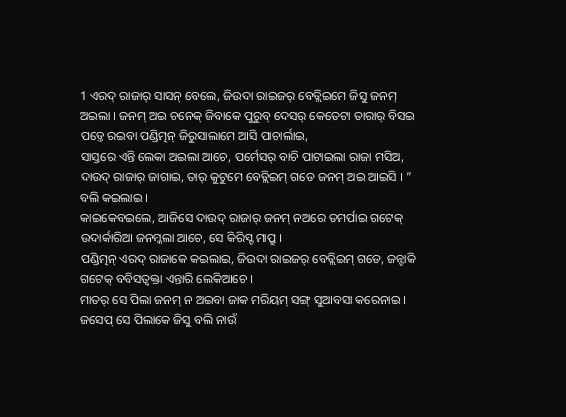1 ଏରଦ୍ ରାଜାର୍ ସାସନ୍ ବେଲେ, ଜିଉଦା ରାଇଜର୍ ବେତ୍ଲିଇମେ ଜିସୁ ଜନମ୍ ଅଇଲା । ଜନମ୍ ଅଇ ଚନେକ୍ ଜିବାକେ ପୁରୁବ୍ ଦେସର୍ କେତେଟା ତାରାର୍ ବିସଇ ପଡ୍ତେ ରଇବା ପଣ୍ଡିତ୍ମନ୍ ଜିରୁସାଲାମେ ଆସି ପାଚାର୍ଲାଇ,
ସାସ୍ତରେ ଏନ୍ତି ଲେକା ଅଇଲା ଆଚେ, ପର୍ମେସର୍ ବାଚି ପାଟାଇଲା ରାଜା ମସିଅ, ଦାଉଦ୍ ରାଜାର୍ ଜାଗାଇ, ତାର୍ କୁଟୁମେ ବେତ୍ଲିଇମ୍ ଗଡେ ଜନମ୍ ଅଇ ଆଇସି । ” ବଲି କଇଲାଇ ।
କାଇକେବଇଲେ, ଆଜିସେ ଦାଉଦ୍ ରାଜାର୍ ଜନମ୍ ନଅରେ ତମର୍ପାଇ ଗଟେକ୍ ଉଦାର୍କାରିଆ ଜନମ୍କଲା ଆଚେ, ସେ କିରିସ୍ଟ ମାପ୍ରୁ ।
ପଣ୍ଡିତ୍ମନ୍ ଏରଦ୍ ରାଜାକେ କଇଲାଇ, ଜିଉଦା ରାଇଜର୍ ବେତ୍ଲିଇମ୍ ଗଡେ, ଜନ୍ଟାକି ଗଟେକ୍ ବବିସତ୍ବକ୍ତା ଏନ୍ତାରି ଲେକିଆଚେ ।
ମାତର୍ ସେ ପିଲା ଜନମ୍ ନ ଅଇବା ଜାକ ମରିୟମ୍ ସଙ୍ଗ୍ ସୁଆବସା କରେନାଇ । ଜସେପ୍ ସେ ପିଲାକେ ଜିସୁ ବଲି ନାଉଁ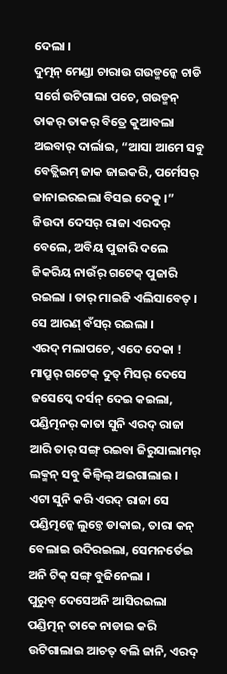ଦେଲା ।
ଦୁତ୍ମନ୍ ମେଣ୍ଡା ଚାରାଉ ଗଉଡ୍ମନ୍କେ ଚାଡି ସର୍ଗେ ଉଟିଗାଲା ପଚେ, ଗଉଡ୍ମନ୍ ତାକର୍ ତାକର୍ ବିତ୍ରେ କୁଆବଲା ଅଇବାର୍ ଦାର୍ଲାଇ, “ଆସା ଆମେ ସବୁ ବେତ୍ଲିଇମ୍ ଜାକ ଜାଇକରି, ପର୍ମେସର୍ ଜାନାଇରଇଲା ବିସଇ ଦେକୁ ।”
ଜିଉଦା ଦେସର୍ ରାଜା ଏରଦର୍ ବେଲେ, ଅବିୟ ପୁଜାରି ଦଲେ ଜିକରିୟ ନାଉଁର୍ ଗଟେକ୍ ପୁଜାରି ରଇଲା । ତାର୍ ମାଇଜି ଏଲିସାବେତ୍ । ସେ ଆରଣ୍ ବଁସର୍ ରଇଲା ।
ଏରଦ୍ ମଲାପଚେ, ଏଦେ ଦେକା ! ମାପ୍ରୁର୍ ଗଟେକ୍ ଦୁତ୍ ମିସର୍ ଦେସେ ଜସେପ୍କେ ଦର୍ସନ୍ ଦେଇ କଇଲା,
ପଣ୍ଡିତ୍ମନର୍ କାତା ସୁନି ଏରଦ୍ ରାଜା ଆରି ତାର୍ ସଙ୍ଗ୍ ରଇବା ଜିରୁସାଲାମର୍ ଲକ୍ମନ୍ ସବୁ କିଲ୍ବିଲ୍ ଅଇଗାଲାଇ ।
ଏଟା ସୁନି କରି ଏରଦ୍ ରାଜା ସେ ପଣ୍ଡିତ୍ମନ୍କେ ଲୁଚ୍ତେ ଡାକାଇ, ତାରା କନ୍ ବେଲାଇ ଉଦିରଇଲା, ସେମନର୍ତେଇ ଅନି ଟିକ୍ ସଙ୍ଗ୍ ବୁଜିନେଲା ।
ପୁରୁବ୍ ଦେସେଅନି ଆସିରଇଲା ପଣ୍ଡିତ୍ମନ୍ ତାକେ ନାଡାଇ କରି ଉଟିଗାଲାଇ ଆଚତ୍ ବଲି ଜାନି, ଏରଦ୍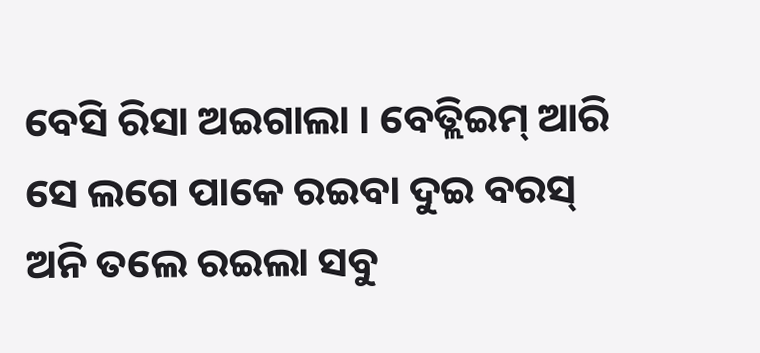ବେସି ରିସା ଅଇଗାଲା । ବେତ୍ଲିଇମ୍ ଆରି ସେ ଲଗେ ପାକେ ରଇବା ଦୁଇ ବରସ୍ ଅନି ତଲେ ରଇଲା ସବୁ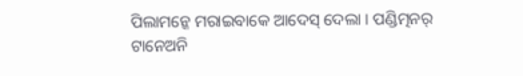ପିଲାମନ୍କେ ମରାଇବାକେ ଆଦେସ୍ ଦେଲା । ପଣ୍ଡିତ୍ମନର୍ ଟାନେଅନି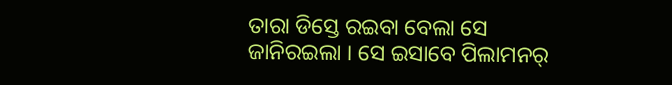ତାରା ଡିସ୍ତେ ରଇବା ବେଲା ସେ ଜାନିରଇଲା । ସେ ଇସାବେ ପିଲାମନର୍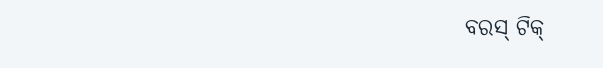ବରସ୍ ଟିକ୍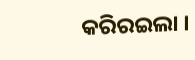କରିରଇଲା ।